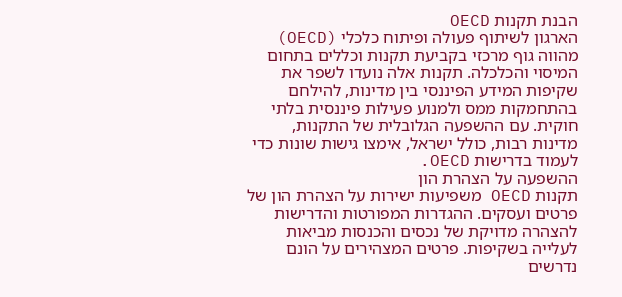הבנת תקנות OECD
הארגון לשיתוף פעולה ופיתוח כלכלי (OECD) מהווה גוף מרכזי בקביעת תקנות וכללים בתחום המיסוי והכלכלה. תקנות אלה נועדו לשפר את שקיפות המידע הפיננסי בין מדינות, להילחם בהתחמקות ממס ולמנוע פעילות פיננסית בלתי חוקית. עם ההשפעה הגלובלית של התקנות, מדינות רבות, כולל ישראל, אימצו גישות שונות כדי לעמוד בדרישות OECD.
ההשפעה על הצהרת הון
תקנות OECD משפיעות ישירות על הצהרת הון של פרטים ועסקים. ההגדרות המפורטות והדרישות להצהרה מדויקת של נכסים והכנסות מביאות לעלייה בשקיפות. פרטים המצהירים על הונם נדרשים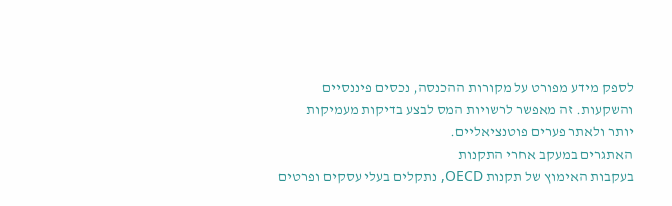לספק מידע מפורט על מקורות ההכנסה, נכסים פיננסיים והשקעות. זה מאפשר לרשויות המס לבצע בדיקות מעמיקות יותר ולאתר פערים פוטנציאליים.
האתגרים במעקב אחרי התקנות
בעקבות האימוץ של תקנות OECD, נתקלים בעלי עסקים ופרטים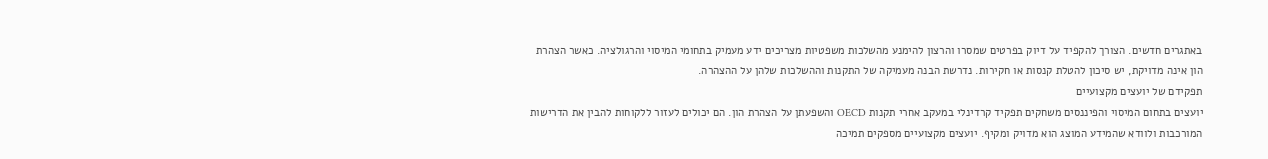באתגרים חדשים. הצורך להקפיד על דיוק בפרטים שמסרו והרצון להימנע מהשלכות משפטיות מצריכים ידע מעמיק בתחומי המיסוי והרגולציה. כאשר הצהרת הון אינה מדויקת, יש סיכון להטלת קנסות או חקירות. נדרשת הבנה מעמיקה של התקנות וההשלכות שלהן על ההצהרה.
תפקידם של יועצים מקצועיים
יועצים בתחום המיסוי והפיננסים משחקים תפקיד קרדינלי במעקב אחרי תקנות OECD והשפעתן על הצהרת הון. הם יכולים לעזור ללקוחות להבין את הדרישות המורכבות ולוודא שהמידע המוצג הוא מדויק ומקיף. יועצים מקצועיים מספקים תמיכה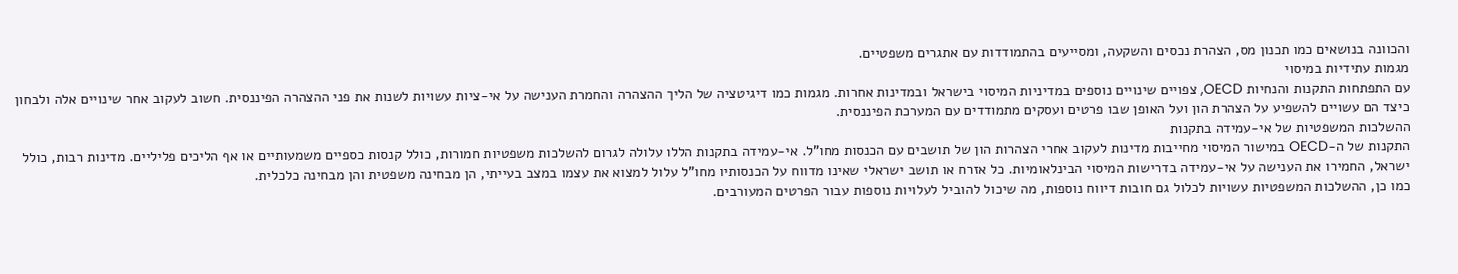והכוונה בנושאים כמו תכנון מס, הצהרת נכסים והשקעה, ומסייעים בהתמודדות עם אתגרים משפטיים.
מגמות עתידיות במיסוי
עם התפתחות התקנות והנחיות OECD, צפויים שינויים נוספים במדיניות המיסוי בישראל ובמדינות אחרות. מגמות כמו דיגיטציה של הליך ההצהרה והחמרת הענישה על אי-ציות עשויות לשנות את פני ההצהרה הפיננסית. חשוב לעקוב אחר שינויים אלה ולבחון כיצד הם עשויים להשפיע על הצהרת הון ועל האופן שבו פרטים ועסקים מתמודדים עם המערכת הפיננסית.
ההשלכות המשפטיות של אי-עמידה בתקנות
התקנות של ה-OECD במישור המיסוי מחייבות מדינות לעקוב אחרי הצהרות הון של תושבים עם הכנסות מחו"ל. אי-עמידה בתקנות הללו עלולה לגרום להשלכות משפטיות חמורות, כולל קנסות כספיים משמעותיים או אף הליכים פליליים. מדינות רבות, כולל ישראל, החמירו את הענישה על אי-עמידה בדרישות המיסוי הבינלאומיות. כל אזרח או תושב ישראלי שאינו מדווח על הכנסותיו מחו"ל עלול למצוא את עצמו במצב בעייתי, הן מבחינה משפטית והן מבחינה כלכלית.
כמו כן, ההשלכות המשפטיות עשויות לכלול גם חובות דיווח נוספות, מה שיכול להוביל לעלויות נוספות עבור הפרטים המעורבים.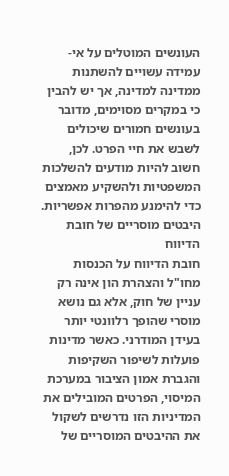העונשים המוטלים על אי-עמידה עשויים להשתנות ממדינה למדינה, אך יש להבין כי במקרים מסוימים, מדובר בעונשים חמורים שיכולים לשבש את חיי הפרט. לכן, חשוב להיות מודעים להשלכות המשפטיות ולהשקיע מאמצים כדי להימנע מהפרות אפשריות.
היבטים מוסריים של חובת הדיווח
חובת הדיווח על הכנסות מחו"ל והצהרת הון אינה רק עניין של חוק, אלא גם נושא מוסרי שהופך רלוונטי יותר בעידן המודרני. כאשר מדינות פועלות לשיפור השקיפות והגברת אמון הציבור במערכת המיסוי, הפרטים המובילים את המדיניות הזו נדרשים לשקול את ההיבטים המוסריים של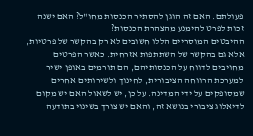פעולתם. האם זה הוגן להסתיר הכנסות מחו"ל? האם ישנה זכות לפרט להימנע מהצהרת הכנסות?
ההיבטים המוסריים הללו חשובים לא רק בהקשר של פרטיות, אלא גם בהקשר של השתתפות אזרחית. כאשר הפרטים מחויבים לדווח על הכנסותיהם, הם תורמים באופן ישיר למערכת הרווחה הציבורית, לחינוך ולשירותים אחרים שמסופקים על ידי המדינה. על כן, יש לשאול האם יש מקום לדיאלוג ציבורי בנושא זה, והאם יש צורך בשינוי בתודעה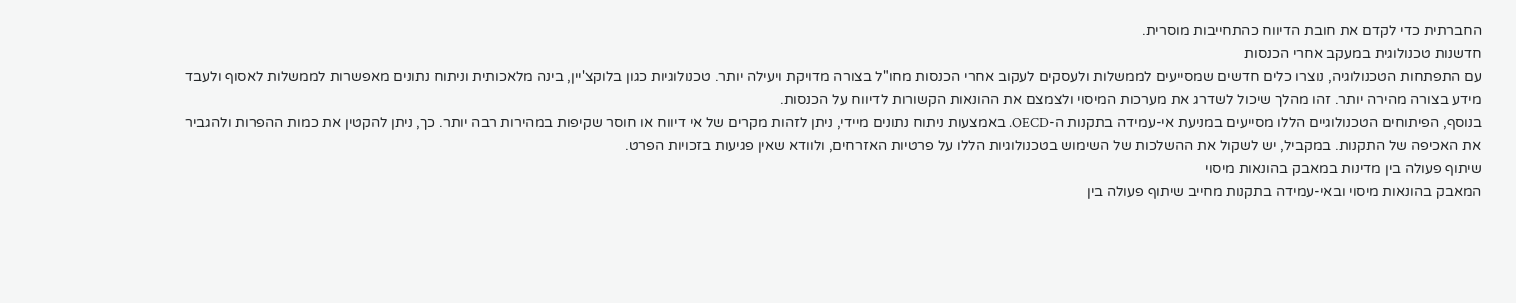החברתית כדי לקדם את חובת הדיווח כהתחייבות מוסרית.
חדשנות טכנולוגית במעקב אחרי הכנסות
עם התפתחות הטכנולוגיה, נוצרו כלים חדשים שמסייעים לממשלות ולעסקים לעקוב אחרי הכנסות מחו"ל בצורה מדויקת ויעילה יותר. טכנולוגיות כגון בלוקצ'יין, בינה מלאכותית וניתוח נתונים מאפשרות לממשלות לאסוף ולעבד מידע בצורה מהירה יותר. זהו מהלך שיכול לשדרג את מערכות המיסוי ולצמצם את ההונאות הקשורות לדיווח על הכנסות.
בנוסף, הפיתוחים הטכנולוגיים הללו מסייעים במניעת אי-עמידה בתקנות ה-OECD. באמצעות ניתוח נתונים מיידי, ניתן לזהות מקרים של אי דיווח או חוסר שקיפות במהירות רבה יותר. כך, ניתן להקטין את כמות ההפרות ולהגביר את האכיפה של התקנות. במקביל, יש לשקול את ההשלכות של השימוש בטכנולוגיות הללו על פרטיות האזרחים, ולוודא שאין פגיעות בזכויות הפרט.
שיתוף פעולה בין מדינות במאבק בהונאות מיסוי
המאבק בהונאות מיסוי ובאי-עמידה בתקנות מחייב שיתוף פעולה בין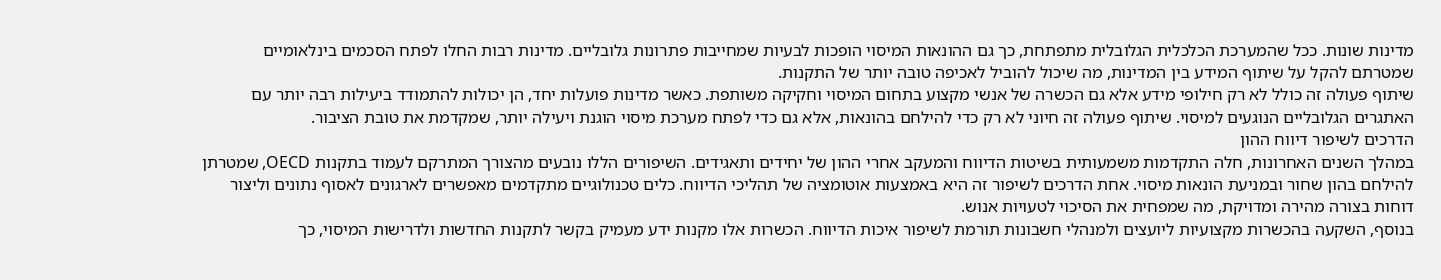מדינות שונות. ככל שהמערכת הכלכלית הגלובלית מתפתחת, כך גם ההונאות המיסוי הופכות לבעיות שמחייבות פתרונות גלובליים. מדינות רבות החלו לפתח הסכמים בינלאומיים שמטרתם להקל על שיתוף המידע בין המדינות, מה שיכול להוביל לאכיפה טובה יותר של התקנות.
שיתוף פעולה זה כולל לא רק חילופי מידע אלא גם הכשרה של אנשי מקצוע בתחום המיסוי וחקיקה משותפת. כאשר מדינות פועלות יחד, הן יכולות להתמודד ביעילות רבה יותר עם האתגרים הגלובליים הנוגעים למיסוי. שיתוף פעולה זה חיוני לא רק כדי להילחם בהונאות, אלא גם כדי לפתח מערכת מיסוי הוגנת ויעילה יותר, שמקדמת את טובת הציבור.
הדרכים לשיפור דיווח ההון
במהלך השנים האחרונות, חלה התקדמות משמעותית בשיטות הדיווח והמעקב אחרי ההון של יחידים ותאגידים. השיפורים הללו נובעים מהצורך המתרקם לעמוד בתקנות OECD, שמטרתן להילחם בהון שחור ובמניעת הונאות מיסוי. אחת הדרכים לשיפור זה היא באמצעות אוטומציה של תהליכי הדיווח. כלים טכנולוגיים מתקדמים מאפשרים לארגונים לאסוף נתונים וליצור דוחות בצורה מהירה ומדויקת, מה שמפחית את הסיכוי לטעויות אנוש.
בנוסף, השקעה בהכשרות מקצועיות ליועצים ולמנהלי חשבונות תורמת לשיפור איכות הדיווח. הכשרות אלו מקנות ידע מעמיק בקשר לתקנות החדשות ולדרישות המיסוי, כך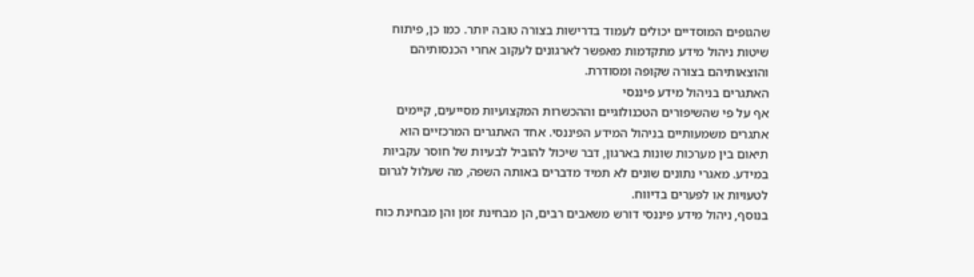שהגופים המוסדיים יכולים לעמוד בדרישות בצורה טובה יותר. כמו כן, פיתוח שיטות ניהול מידע מתקדמות מאפשר לארגונים לעקוב אחרי הכנסותיהם והוצאותיהם בצורה שקופה ומסודרת.
האתגרים בניהול מידע פיננסי
אף על פי שהשיפורים הטכנולוגיים וההכשרות המקצועיות מסייעים, קיימים אתגרים משמעותיים בניהול המידע הפיננסי. אחד האתגרים המרכזיים הוא תיאום בין מערכות שונות בארגון, דבר שיכול להוביל לבעיות של חוסר עקביות במידע. מאגרי נתונים שונים לא תמיד מדברים באותה השפה, מה שעלול לגרום לטעויות או לפערים בדיווח.
בנוסף, ניהול מידע פיננסי דורש משאבים רבים, הן מבחינת זמן והן מבחינת כוח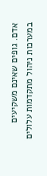אדם. גופים שאינם משקיעים במערכות ניהול מתקדמות עלולים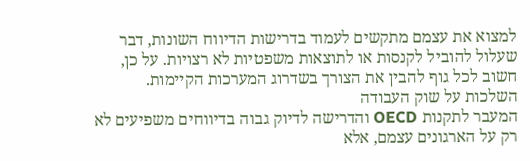למצוא את עצמם מתקשים לעמוד בדרישות הדיווח השונות, דבר שעלול להוביל לקנסות או לתוצאות משפטיות לא רצויות. על כן, חשוב לכל גוף להבין את הצורך בשדרוג המערכות הקיימות.
השלכות על שוק העבודה
המעבר לתקנות OECD והדרישה לדיוק גבוה בדיווחים משפיעים לא רק על הארגונים עצמם, אלא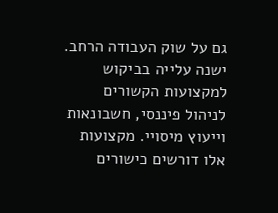גם על שוק העבודה הרחב. ישנה עלייה בביקוש למקצועות הקשורים לניהול פיננסי, חשבונאות וייעוץ מיסויי. מקצועות אלו דורשים כישורים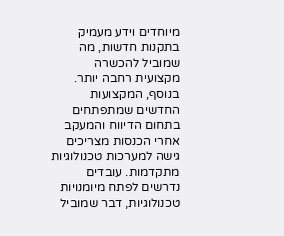מיוחדים וידע מעמיק בתקנות חדשות, מה שמוביל להכשרה מקצועית רחבה יותר.
בנוסף, המקצועות החדשים שמתפתחים בתחום הדיווח והמעקב אחרי הכנסות מצריכים גישה למערכות טכנולוגיות מתקדמות. עובדים נדרשים לפתח מיומנויות טכנולוגיות, דבר שמוביל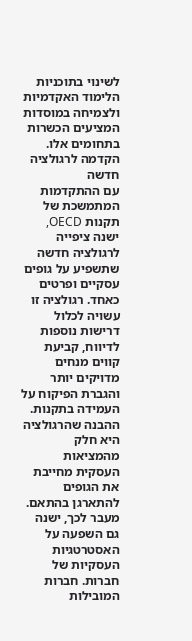לשינוי בתוכניות הלימוד האקדמיות ולצמיחה במוסדות המציעים הכשרות בתחומים אלו.
הקדמה לרגולציה חדשה
עם ההתקדמות המתמשכת של תקנות OECD, ישנה ציפייה לרגולציה חדשה שתשפיע על גופים עסקיים ופרטים כאחד. רגולציה זו עשויה לכלול דרישות נוספות לדיווח, קביעת קווים מנחים מדויקים יותר והגברת הפיקוח על העמידה בתקנות. ההבנה שהרגולציה היא חלק מהמציאות העסקית מחייבת את הגופים להתארגן בהתאם.
מעבר לכך, ישנה גם השפעה על האסטרטגיות העסקיות של חברות. חברות המובילות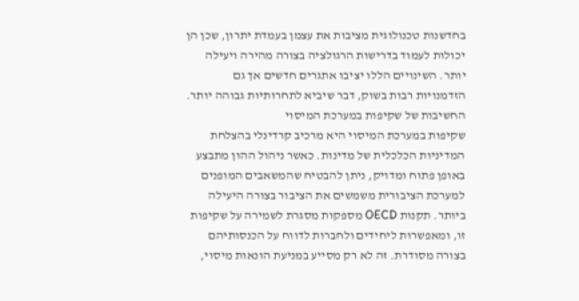בחדשנות טכנולוגית מציבות את עצמן בעמדת יתרון, שכן הן יכולות לעמוד בדרישות הרגולציה בצורה מהירה ויעילה יותר. השינויים הללו יציבו אתגרים חדשים אך גם הזדמנויות רבות בשוק, דבר שיביא לתחרותיות גבוהה יותר.
החשיבות של שקיפות במערכת המיסוי
שקיפות במערכת המיסוי היא מרכיב קרדינלי בהצלחת המדיניות הכלכלית של מדינות. כאשר ניהול ההון מתבצע באופן פתוח ומדויק, ניתן להבטיח שהמשאבים המופנים למערכת הציבורית משמשים את הציבור בצורה היעילה ביותר. תקנות OECD מספקות מסגרת לשמירה על שקיפות זו, ומאפשרות ליחידים ולחברות לדווח על הכנסותיהם בצורה מסודרת. זה לא רק מסייע במניעת הונאות מיסוי,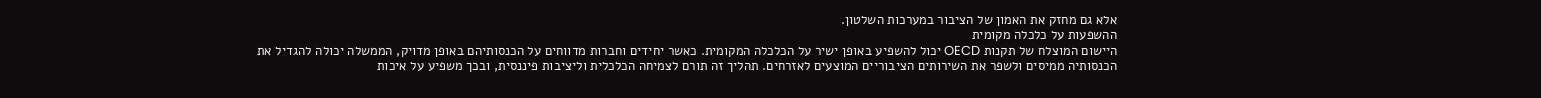אלא גם מחזק את האמון של הציבור במערכות השלטון.
ההשפעות על כלכלה מקומית
היישום המוצלח של תקנות OECD יכול להשפיע באופן ישיר על הכלכלה המקומית. כאשר יחידים וחברות מדווחים על הכנסותיהם באופן מדויק, הממשלה יכולה להגדיל את הכנסותיה ממיסים ולשפר את השירותים הציבוריים המוצעים לאזרחים. תהליך זה תורם לצמיחה הכלכלית וליציבות פיננסית, ובכך משפיע על איכות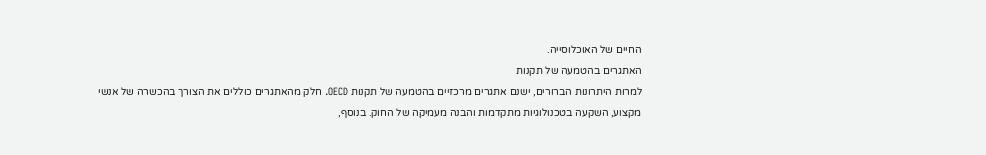החיים של האוכלוסייה.
האתגרים בהטמעה של תקנות
למרות היתרונות הברורים, ישנם אתגרים מרכזיים בהטמעה של תקנות OECD. חלק מהאתגרים כוללים את הצורך בהכשרה של אנשי מקצוע, השקעה בטכנולוגיות מתקדמות והבנה מעמיקה של החוק. בנוסף,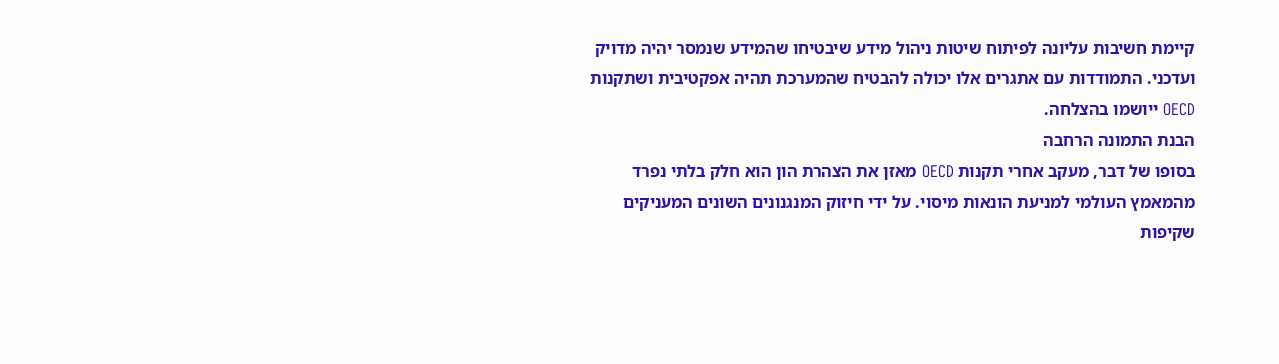קיימת חשיבות עליונה לפיתוח שיטות ניהול מידע שיבטיחו שהמידע שנמסר יהיה מדויק ועדכני. התמודדות עם אתגרים אלו יכולה להבטיח שהמערכת תהיה אפקטיבית ושתקנות OECD ייושמו בהצלחה.
הבנת התמונה הרחבה
בסופו של דבר, מעקב אחרי תקנות OECD מאזן את הצהרת הון הוא חלק בלתי נפרד מהמאמץ העולמי למניעת הונאות מיסוי. על ידי חיזוק המנגנונים השונים המעניקים שקיפות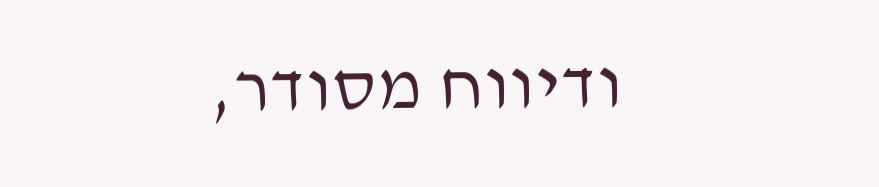ודיווח מסודר,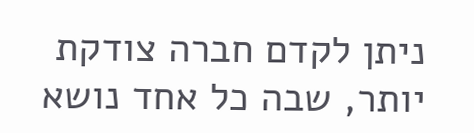ניתן לקדם חברה צודקת יותר, שבה כל אחד נושא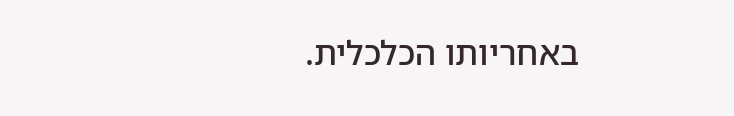באחריותו הכלכלית.